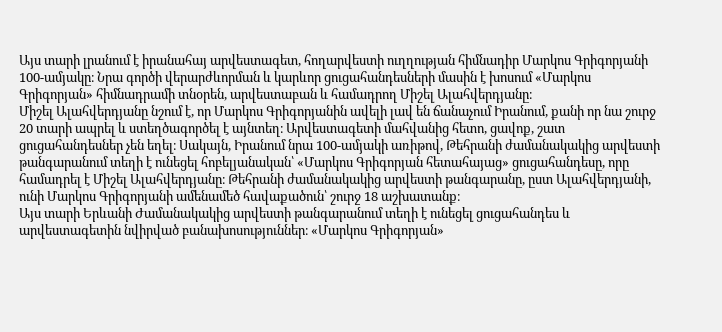Այս տարի լրանում է իրանահայ արվեստագետ, հողարվեստի ուղղության հիմնադիր Մարկոս Գրիգորյանի 100-ամյակը։ Նրա գործի վերարժևորման և կարևոր ցուցահանդեսների մասին է խոսում «Մարկոս Գրիգորյան» հիմնադրամի տնօրեն, արվեստաբան և համադրող Միշել Ալահվերդյանը։
Միշել Ալահվերդյանը նշում է, որ Մարկոս Գրիգորյանին ավելի լավ են ճանաչում Իրանում, քանի որ նա շուրջ 20 տարի ապրել և ստեղծագործել է այնտեղ։ Արվեստագետի մահվանից հետո, ցավոք, շատ ցուցահանդեսներ չեն եղել։ Սակայն, Իրանում նրա 100-ամյակի առիթով, Թեհրանի ժամանակակից արվեստի թանգարանում տեղի է ունեցել հոբելյանական՝ «Մարկոս Գրիգորյան հետահայաց» ցուցահանդեսը, որը համադրել է Միշել Ալահվերդյանը։ Թեհրանի ժամանակակից արվեստի թանգարանը, ըստ Ալահվերդյանի, ունի Մարկոս Գրիգորյանի ամենամեծ հավաքածուն՝ շուրջ 18 աշխատանք։
Այս տարի Երևանի Ժամանակակից արվեստի թանգարանում տեղի է ունեցել ցուցահանդես և արվեստագետին նվիրված բանախոսություններ։ «Մարկոս Գրիգորյան»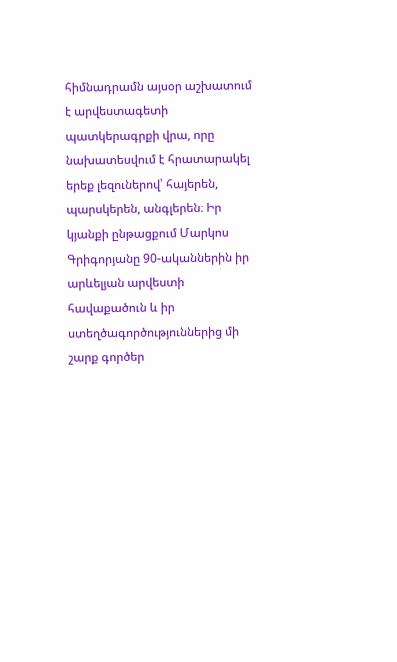հիմնադրամն այսօր աշխատում է արվեստագետի պատկերագրքի վրա, որը նախատեսվում է հրատարակել երեք լեզուներով՝ հայերեն, պարսկերեն, անգլերեն։ Իր կյանքի ընթացքում Մարկոս Գրիգորյանը 90-ականներին իր արևելյան արվեստի հավաքածուն և իր ստեղծագործություններից մի շարք գործեր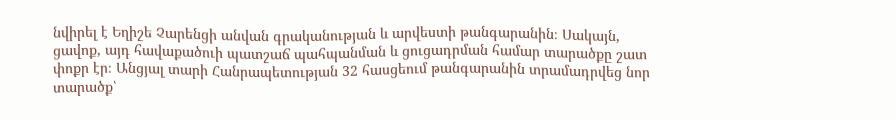նվիրել է Եղիշե Չարենցի անվան գրականության և արվեստի թանգարանին։ Սակայն, ցավոք, այդ հավաքածուի պատշաճ պահպանման և ցուցադրման համար տարածքը շատ փոքր էր։ Անցյալ տարի Հանրապետության 32 հասցեում թանգարանին տրամադրվեց նոր տարածք՝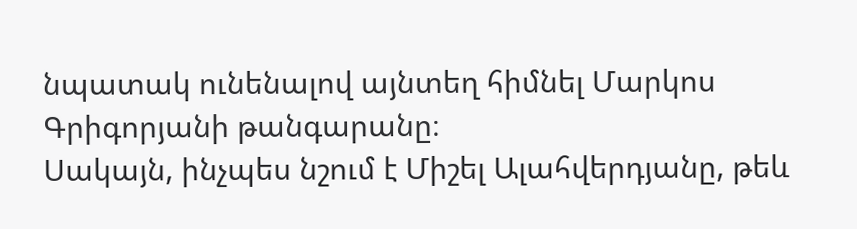նպատակ ունենալով այնտեղ հիմնել Մարկոս Գրիգորյանի թանգարանը։
Սակայն, ինչպես նշում է Միշել Ալահվերդյանը, թեև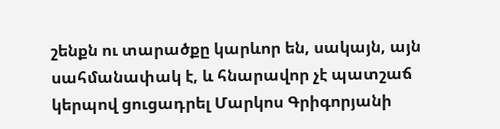շենքն ու տարածքը կարևոր են, սակայն, այն սահմանափակ է, և հնարավոր չէ պատշաճ կերպով ցուցադրել Մարկոս Գրիգորյանի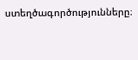ստեղծագործությունները։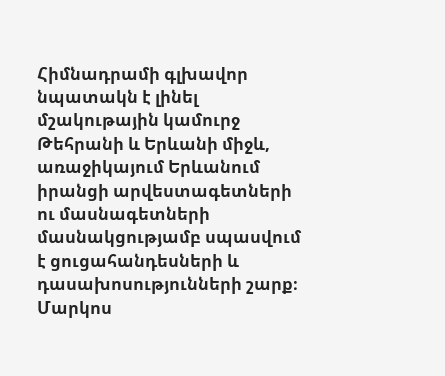Հիմնադրամի գլխավոր նպատակն է լինել մշակութային կամուրջ Թեհրանի և Երևանի միջև, առաջիկայում Երևանում իրանցի արվեստագետների ու մասնագետների մասնակցությամբ սպասվում է ցուցահանդեսների և դասախոսությունների շարք։ Մարկոս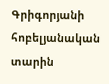Գրիգորյանի հոբելյանական տարին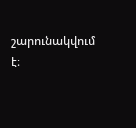շարունակվում է։